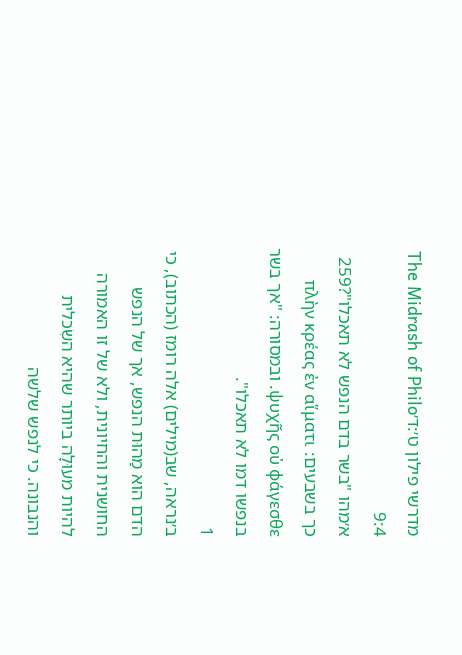מדרשי פילון ט׳:ד׳The Midrash of Philo 9:4
א׳מהו "בשר בדם הנפש לא תאכלו"?259 כך בשבעים: πλὴν κρέας ἐν αἵματι ψυχῆς οὐ φάγεσθε. ובמסורה: "אך בשר בנפשו דמו לא תאכלו".
1
ב׳נראה, שב(מילים) אלה רומז (הכתוב), כי הדם הוא מַהוּת הנפש, אך של הנפש החושנית והחיונית, ולא של זו האמורה להיות מעוּלָה ביותר שהיא השִׂכלית והנבונה. כי לנפש שלשה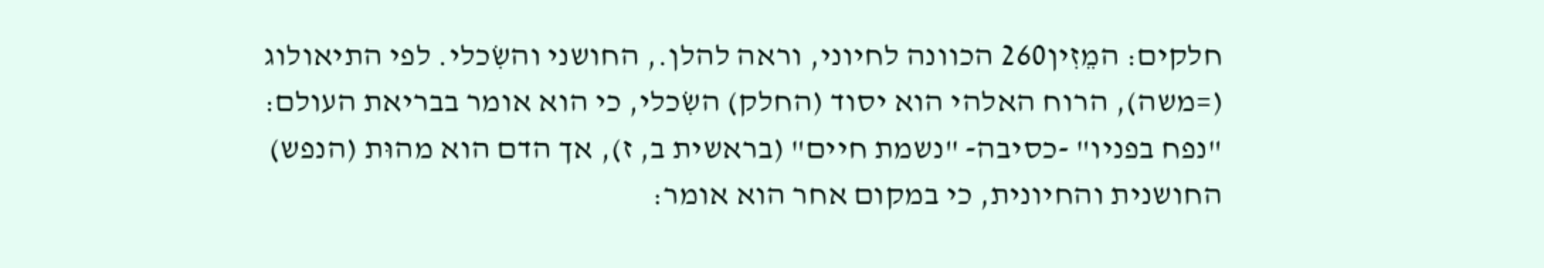חלקים: המֵזִין260 הכוונה לחיוני, וראה להלן., החושני והשִׂכלי. לפי התיאולוג (=משה), הרוח האלהי הוא יסוד (החלק) השִׂכלי, כי הוא אומר בבריאת העולם: "נפח בפניו" -כסיבה- "נשמת חיים" (בראשית ב, ז), אך הדם הוא מהוּת (הנפש) החושנית והחיונית, כי במקום אחר הוא אומר: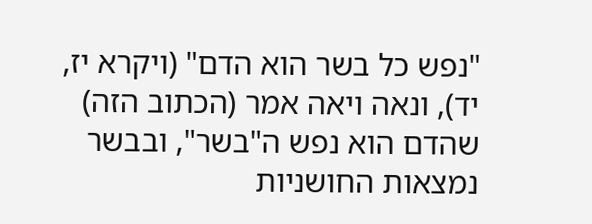"נפש כל בשר הוא הדם" (ויקרא יז, יד), ונאה ויאה אמר (הכתוב הזה) שהדם הוא נפש ה"בשר", ובבשר נמצאות החושניות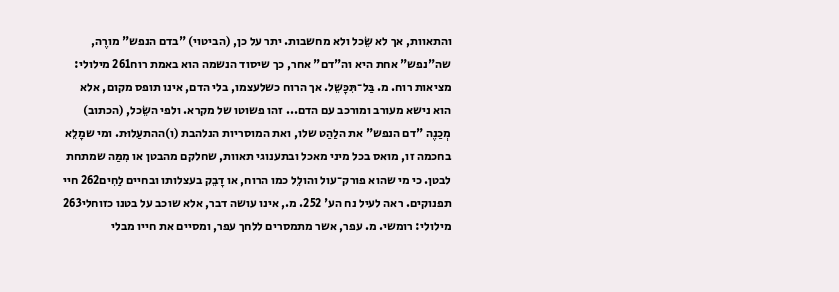והתאוות, אך לא שֵׂכל ולא מחשבות. יתר על כן, (הביטוי) "בדם הנפש" מורֶה, שה"נפש" אחת היא וה"דם" אחר, כך שיסוד הנשמה הוא באמת רוח261 מילולי: מציאות רוח. מ. בַּל־תִּכָּשֵל. אך הרוח כשלעצמו, בלי הדם, אינו תופס מקום, אלא הוא נישא מעורב ומורכב עם הדם... זהו פשוטו של מקרא. ולפי השֵׂכל, (הכתוב) מְכַנֶה "דם הנפש" את הלַהַט שלו, ואת המוסריות הנלהבת (ו)ההתעַלוּת. ומי שמָלֵא בחכמה זו, מואס בכל מיני מאכל ובתענוגי תאוות, שחלקם מהבטן או מִמַּה שמתחת לבטן. כי מי שהוא פורק־עול והולֵל כמו הרוח, או דָבֵק בעצלותו ובחיים לַחִים262 חיי תפנוקים. ראה לעיל נח הע' 252. מ., אינו עושה דבר, אלא שוכב על בטנו כזוחלי263 מילולי: רומשי. מ. עפר, אשר מתמסרים ללחך עפר, ומסיים את חייו מבלי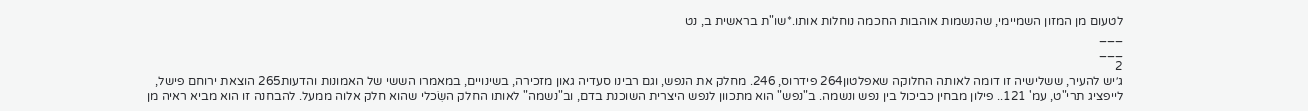לטעום מן המזון השמיימי, שהנשמות אוהבות החכמה נוחלות אותו.*שו"ת בראשית ב, נט
___
___
2
ג׳יש להעיר, ששלישיה זו דומה לאותה החלוקה שאפלטון264 פידרוס, 246. מחלק את הנפש, וגם רבינו סעדיה גאון מזכירה, בשינויים, במאמרו הששי של האמונות והדעות265 הוצאת ירוחם פישל, לייפציג תרי"ט, עמ' 121.. פילון מבחין כביכול בין נפש ונשמה. ב"נפש" הוא מתכוון לנפש היצרית השוכנת בדם, וב"נשמה" לאותו החלק השִׂכלי שהוא חלק אלוה ממעל. להבחנה זו הוא מביא ראיה מן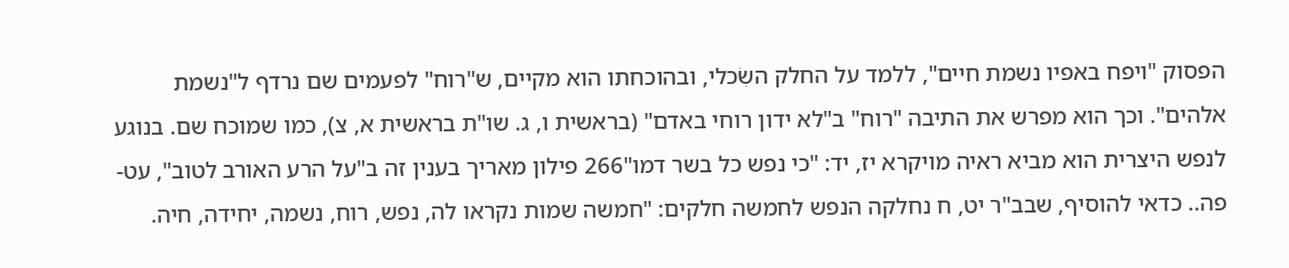הפסוק "ויפח באפיו נשמת חיים", ללמד על החלק השִׂכלי, ובהוכחתו הוא מקיים, ש"רוח" לפעמים שם נרדף ל"נשמת אלהים". וכך הוא מפרש את התיבה "רוח" ב"לא ידון רוחי באדם" (בראשית ו, ג. שו"ת בראשית א, צ), כמו שמוכח שם. בנוגע לנפש היצרית הוא מביא ראיה מויקרא יז, יד: "כי נפש כל בשר דמו"266 פילון מאריך בענין זה ב"על הרע האורב לטוב", עט-פה.. כדאי להוסיף, שבב"ר יט, ח נחלקה הנפש לחמשה חלקים: "חמשה שמות נקראו לה, נפש, רוח, נשמה, יחידה, חיה.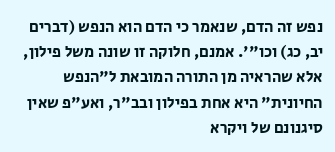נפש זה הדם, שנאמר כי הדם הוא הנפש (דברים יב, כג) וכו"'. אמנם, חלוקה זו שונה משל פילון, אלא שהראיה מן התורה המובאת ל"הנפש החיונית" היא אחת בפילון ובב"ר, ואע"פ שאין סיגנונם של ויקרא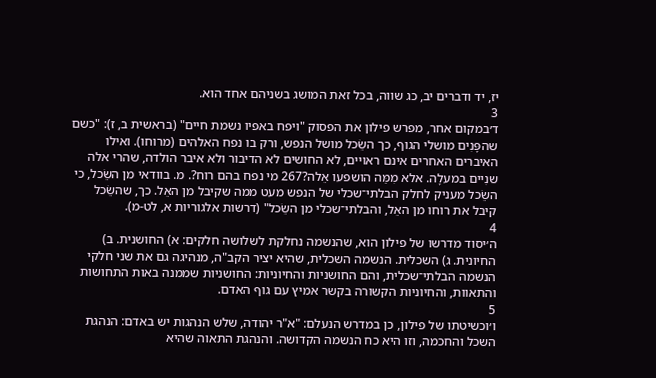יז, יד ודברים יב, כג שווה, בכל זאת המושג בשניהם אחד הוא.
3
ד׳במקום אחר, מפרש פילון את הפסוק "ויפח באפיו נשמת חיים" (בראשית ב, ז): "כשם שהפָּנִים מושלי הגוף, כך השֵׂכל מושל הנפש, ורק בו נפח האלהים (מרוחו). ואילו האיברים האחרים אינם ראויים, לא החושים לא הדיבור ולא איבר הולדה, שהרי אלה שנִיים במעלָה. אלא מִמַּה הושפעו אֵלה?267 מי נפח בהם רוח?. מ. בוודאי מן השֵׂכל, כי השֵׂכל מעניק לחלק הבלתי־שכלי של הנפש מעט ממה שקיבל מן האֵל. כך, שהשֵׂכל קיבל את רוחו מן האֵל, והבלתי־שכלי מן השֵׂכל" (דרשות אלגוריות א, לט-מ).
4
ה׳יסוד מדרשו של פילון הוא, שהנשמה נחלקת לשלושה חלקים: א) החושנית. ב) החיונית. ג) השכלית. הנשמה השכלית, שהיא יציר הקב"ה, מנהיגה גם את שני חלקי הנשמה הבלתי־שכלית, והם החושניות והחיוניות: החושניות שממנה באות התחושות והתאוות, והחיוניות הקשורה בקשר אמיץ עם גוף האדם.
5
ו׳וכשיטתו של פילון, כן במדרש הנעלם: "א"ר יהודה, שלש הנהגות יש באדם: הנהגת השכל והחכמה, וזו היא כח הנשמה הקדושה. והנהגת התאוה שהיא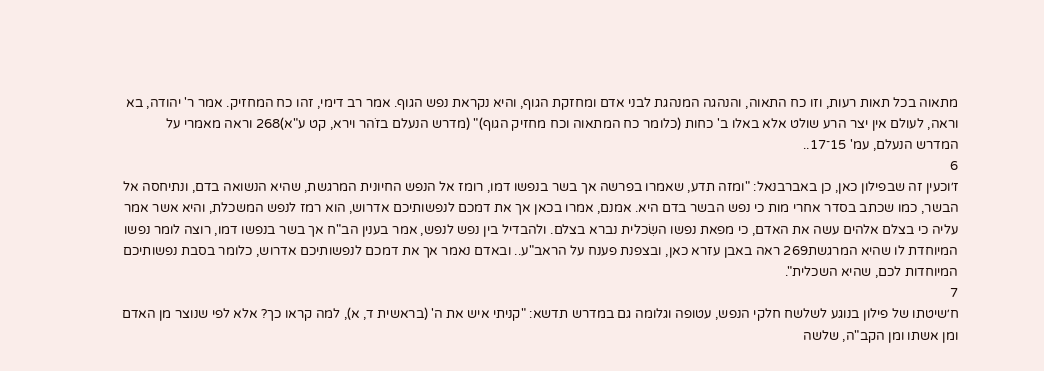מתאוה בכל תאות רעות, וזו כח התאוה, והנהגה המנהגת לבני אדם ומחזקת הגוף, והיא נקראת נפש הגוף. אמר רב דימי, זהו כח המחזיק. אמר ר' יהודה, בא וראה, לעולם אין יצר הרע שולט אלא באלו ב' כחות (כלומר כח המתאוה וכח מחזיק הגוף)" (מדרש הנעלם בזֹהר וירא, קט ע"א)268 וראה מאמרי על המדרש הנעלם, עמ' 15־17..
6
ז׳וכעין זה שבפילון כאן, כן באברבנאל: "ומזה תדע, שאמרו בפרשה אך בשר בנפשו דמו, רומז אל הנפש החיונית המרגשת, שהיא הנשואה בדם, ונתיחסה אל הבשר, כמו שכתב בסדר אחרי מות כי נפש הבשר בדם היא. אמנם, אמרו בכאן אך את דמכם לנפשותיכם אדרוש, הוא רמז לנפש המשכלת, והיא אשר אמר עליה כי בצלם אלהים עשה את האדם, כי מפאת נפשו השִׂכלית נברא בצלם. ולהבדיל בין נפש לנפש, אמר בענין הב"ח אך בשר בנפשו דמו, רוצה לומר נפשו המיוחדת לו שהיא המרגשת269 ראה באבן עזרא כאן, ובצפנת פענח על הראב"ע.. ובאדם נאמר אך את דמכם לנפשותיכם אדרוש, כלומר בסבת נפשותיכם המיוחדות לכם, שהיא השכלית".
7
ח׳שיטתו של פילון בנוגע לשלשח חלקי הנפש, עטופה וגלומה גם במדרש תדשא: "קניתי איש את ה' (בראשית ד, א), למה קראו כך? אלא לפי שנוצר מן האדם ומן אשתו ומן הקב"ה, שלשה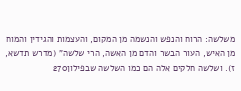משלשה: הרוח והנפש והנשמה מן המקום, והעצמות והגידין והמוח מן האיש, העור הבשר והדם מן האשה, הרי שלשה" (מדרש תדשא, ז). ושלשה חלקים אלה הם כמו השלשה שבפילון270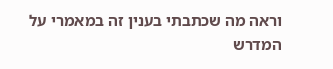וראה מה שכתבתי בענין זה במאמרי על המדרש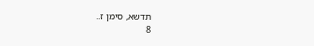תדשא, סימן ז..
8